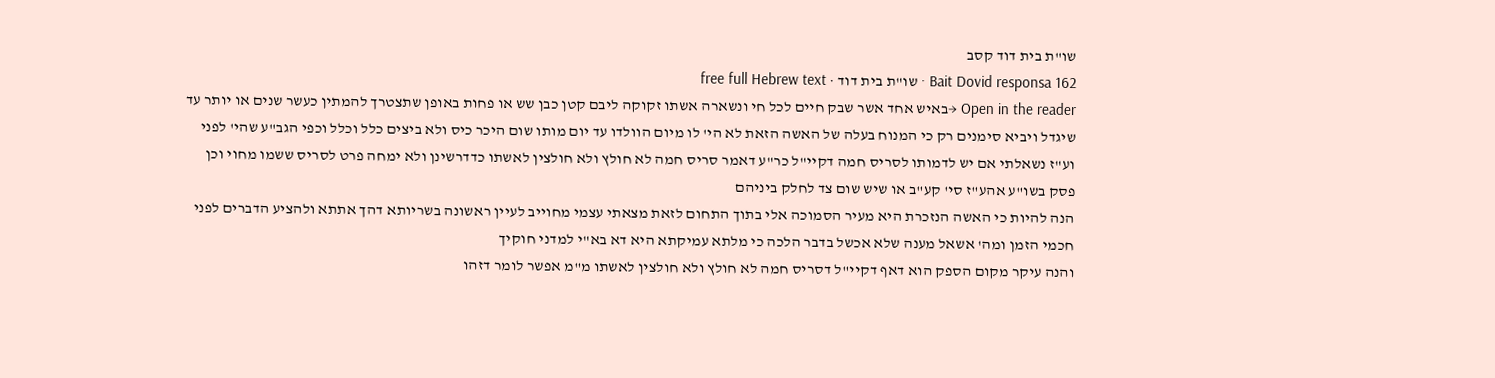שו"ת בית דוד קסב
Bait Dovid responsa 162 · שו"ת בית דוד · free full Hebrew text
Open in the reader →באיש אחד אשר שבק חיים לכל חי ונשארה אשתו זקוקה ליבם קטן כבן שש או פחות באופן שתצטרך להמתין כעשר שנים או יותר עד שיגדל ויביא סימנים רק כי המנוח בעלה של האשה הזאת לא הי' לו מיום הוולדו עד יום מותו שום היכר כיס ולא ביצים כלל וכלל וכפי הגב"ע שהי' לפני וע"ז נשאלתי אם יש לדמותו לסריס חמה דקיי"ל כר"ע דאמר סריס חמה לא חולץ ולא חולצין לאשתו כדדרשינן ולא ימחה פרט לסריס ששמו מחוי וכן פסק בשו"ע אהע"ז סי' קע"ב או שיש שום צד לחלק ביניהם
הנה להיות כי האשה הנזכרת היא מעיר הסמוכה אלי בתוך התחום לזאת מצאתי עצמי מחוייב לעיין ראשונה בשריותא דהך אתתא ולהציע הדברים לפני חכמי הזמן ומה' אשאל מענה שלא אכשל בדבר הלכה כי מלתא עמיקתא היא דא בא"י למדני חוקיך
והנה עיקר מקום הספק הוא דאף דקיי"ל דסריס חמה לא חולץ ולא חולצין לאשתו מ"מ אפשר לומר דזהו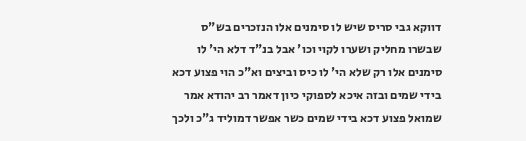דווקא גבי סריס שיש לו סימנים אלו הנזכרים בש"ס שבשרו מחליק ושערו לקוי וכו' אבל בנ"ד דלא הי' לו סימנים אלו רק שלא הי' לו כיס וביצים וא"כ הוי פצוע דכא בידי שמים ובזה איכא לספוקי כיון דאמר רב יהודא אמר שמואל פצוע דכא בידי שמים כשר אפשר דמוליד ג"כ ולכך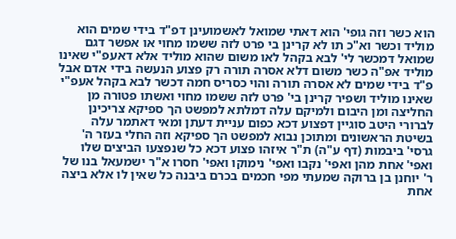הוא כשר וזה גופי' הוא דאתי שמואל לאשמועינן דפ"ד בידי שמים הוא מוליד וכשר וא"כ תו לא קרינן בי פרט לזה ששמו מחוי או אפשר דגם שמואל דמכשר לי' לבא בקהל לאו משום שהוא מוליד אלא דאעפ"י שאינו מוליד אפ"ה כשר משום דלא אסרה תורה רק פצוע הנעשה בידי אדם אבל פ"ד בידי שמים לא אסרה תורה והוי כסריס חמה דכשר לבא בקהל אעפ"י שאינו מוליד ושפיר קרינן בי' פרט לזה ששמו מחוי ואשתו פטורה מן החליצה ומן היבום ולמיקם עלה דמלתא למפשט הך ספיקא צריכינן לברורי היטב סוגיין דפצוע דכא כפום עניית דעתן ומאי דאתמר עלה בשיטת הראשונים ומתוכן נבוא למפשט הך ספיקא וזה החלי בעזר ה'
גרסי' ביבמות (דף ע"ה) ת"ר איזהו פצוע דכא כל שנפצעו הביצים שלו ואפי' אחת מהן ואפי' נקבו ואפי' נימוקו ואפי' חסרו א"ר ישמעאל בנו של ר' יוחנן בן ברוקה שמעתי מפי חכמים בכרם ביבנה כל שאין לו אלא ביצה אחת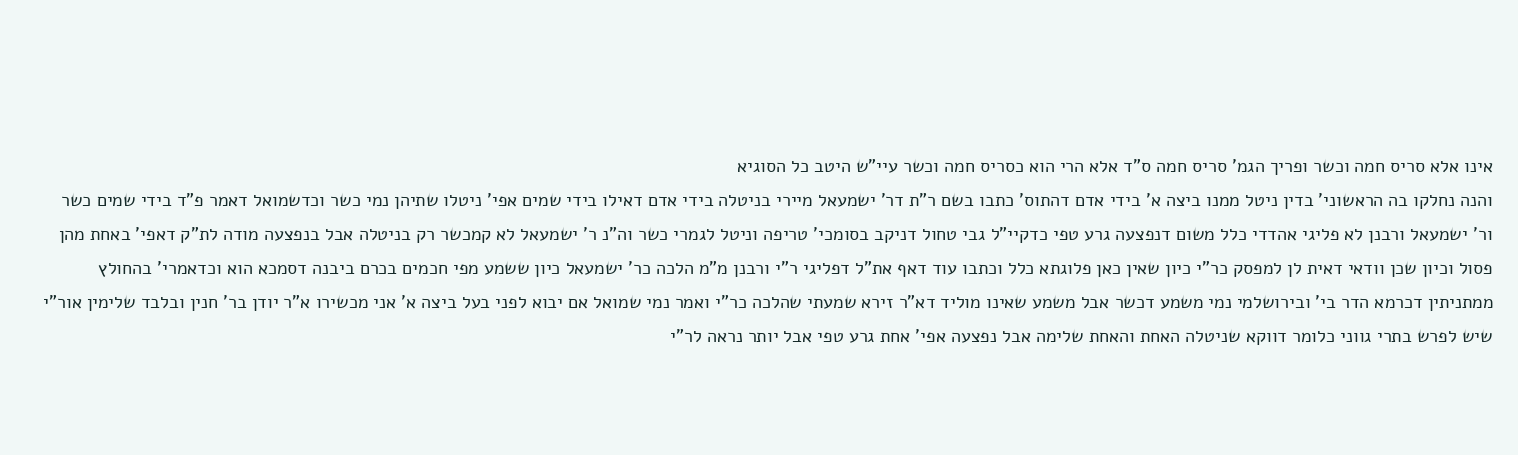אינו אלא סריס חמה וכשר ופריך הגמ' סריס חמה ס"ד אלא הרי הוא כסריס חמה וכשר עיי"ש היטב כל הסוגיא
והנה נחלקו בה הראשוני' בדין ניטל ממנו ביצה א' בידי אדם דהתוס' כתבו בשם ר"ת דר' ישמעאל מיירי בניטלה בידי אדם דאילו בידי שמים אפי' ניטלו שתיהן נמי כשר וכדשמואל דאמר פ"ד בידי שמים כשר ור' ישמעאל ורבנן לא פליגי אהדדי כלל משום דנפצעה גרע טפי כדקיי"ל גבי טחול דניקב בסומכי' טריפה וניטל לגמרי כשר וה"נ ר' ישמעאל לא קמכשר רק בניטלה אבל בנפצעה מודה לת"ק דאפי' באחת מהן פסול וכיון שכן וודאי דאית לן למפסק כר"י כיון שאין כאן פלוגתא כלל וכתבו עוד דאף את"ל דפליגי ר"י ורבנן מ"מ הלכה כר' ישמעאל כיון ששמע מפי חכמים בכרם ביבנה דסמכא הוא וכדאמרי' בהחולץ ממתניתין דכרמא הדר בי' ובירושלמי נמי משמע דכשר אבל משמע שאינו מוליד דא"ר זירא שמעתי שהלכה כר"י ואמר נמי שמואל אם יבוא לפני בעל ביצה א' אני מכשירו א"ר יודן בר' חנין ובלבד שלימין אור"י שיש לפרש בתרי גווני כלומר דווקא שניטלה האחת והאחת שלימה אבל נפצעה אפי' אחת גרע טפי אבל יותר נראה לר"י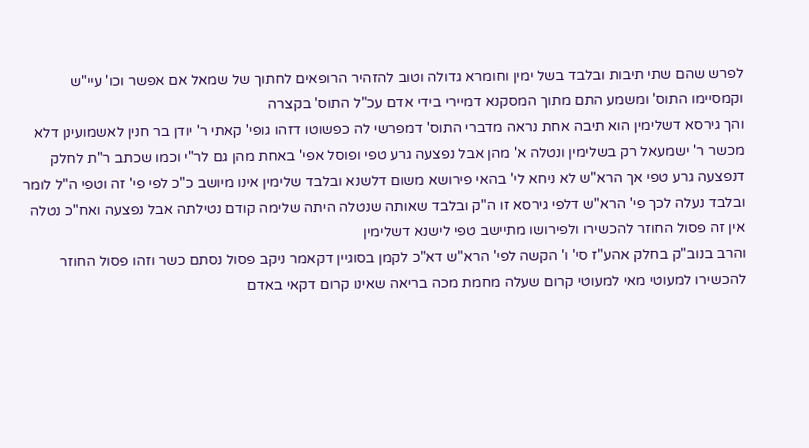לפרש שהם שתי תיבות ובלבד בשל ימין וחומרא גדולה וטוב להזהיר הרופאים לחתוך של שמאל אם אפשר וכו' עיי"ש וקמסיימו התוס' ומשמע התם מתוך המסקנא דמיירי בידי אדם עכ"ל התוס' בקצרה
והך גירסא דשלימין הוא תיבה אחת נראה מדברי התוס' דמפרשי לה כפשוטו דזהו גופי' קאתי ר' יודן בר חנין לאשמועינן דלא מכשר ר' ישמעאל רק בשלימין ונטלה א' מהן אבל נפצעה גרע טפי ופוסל אפי' באחת מהן גם לר"י וכמו שכתב ר"ת לחלק דנפצעה גרע טפי אך הרא"ש לא ניחא לי' בהאי פירושא משום דלשנא ובלבד שלימין אינו מיושב כ"כ לפי פי' זה וטפי ה"ל לומר ובלבד נעלה לכך פי' הרא"ש דלפי גירסא זו ה"ק ובלבד שאותה שנטלה היתה שלימה קודם נטילתה אבל נפצעה ואח"כ נטלה אין זה פסול החוזר להכשירו ולפירושו מתיישב טפי לישנא דשלימין
והרב בנוב"ק בחלק אהע"ז סי' ו' הקשה לפי' הרא"ש דא"כ לקמן בסוגיין דקאמר ניקב פסול נסתם כשר וזהו פסול החוזר להכשירו למעוטי מאי למעוטי קרום שעלה מחמת מכה בריאה שאינו קרום דקאי באדם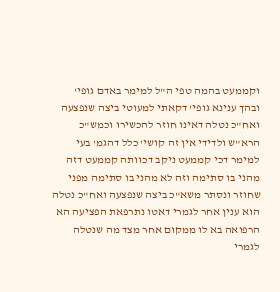וקממעט בהמה טפי ה"ל למימר באדם גופי' ובהך ענינא גופי' דקאתי למעוטי ביצה שנפצעה ואח"כ נטלה דאינו חוזר להכשירו וכמש"כ הרא"ש ולדידי אין זה קושי' כלל דהגמ' בעי למימר דכי קממעט ניקב דכוותה קממעט דזה מהני בו סתימה וזה לא מהני בו סתימה מפני שחוזר ונסתר משא"כ ביצה שנפצעה ואח"כ נטלה הוא ענין אחר לגמרי דאטו נתרפאת הפציעה הא הרפואה בא לו ממקום אחר מצד מה שנטלה לגמרי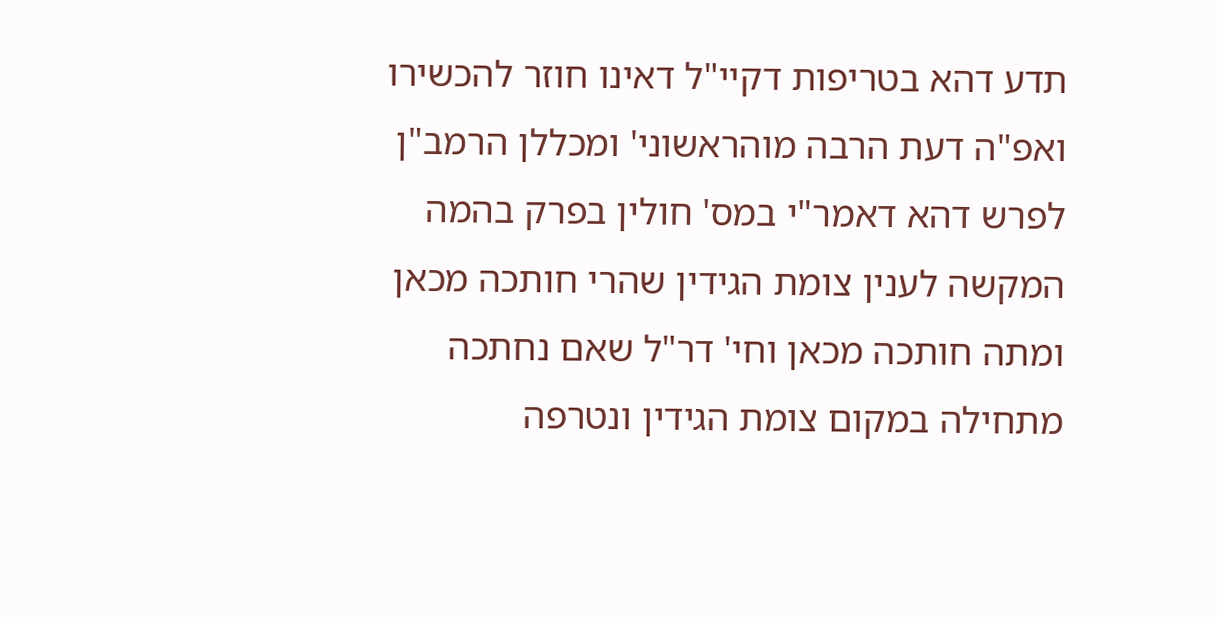תדע דהא בטריפות דקיי"ל דאינו חוזר להכשירו ואפ"ה דעת הרבה מוהראשוני' ומכללן הרמב"ן לפרש דהא דאמר"י במס' חולין בפרק בהמה המקשה לענין צומת הגידין שהרי חותכה מכאן ומתה חותכה מכאן וחי' דר"ל שאם נחתכה מתחילה במקום צומת הגידין ונטרפה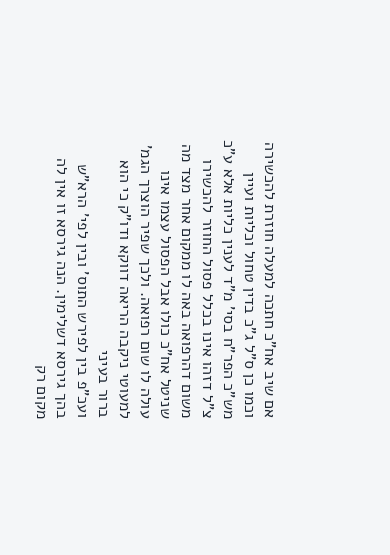אם שיב אח"כ חתכה למעלה חוזרת להכשירה וכמו כן ס"ל ג"כ בדין טחול וכליות ועיין מש"כ הפר"ח בסי' מ"ד לענין כליות אלא ע"כ צ"ל דזהו אינו בכלל פסול החוזר להכשירו משום דהרפואה באה לו ממקום אחר מצד מה שניטל אח"כ כולו אבל הפסול עצמו אינו עולה לו שום רפואה. ולכך שפיר הוצרך הגמ' למעוטי ניקבה הריאה דווקא ודו"ק כי הוא ברור בעיני
ועכ"פ בין לפירש התוס' ובין לפי' הרא"ש בהך גירסא דשלימין. הנה גירסא זו אין לה מקום רק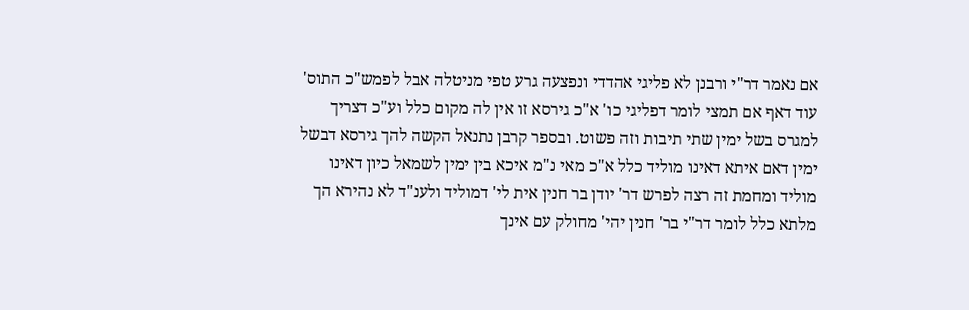אם נאמר דר"י ורבנן לא פליגי אהדדי ונפצעה גרע טפי מניטלה אבל לפמש"כ התוס' עוד דאף אם תמצי לומר דפליגי כו' א"כ גירסא זו אין לה מקום כלל וע"כ דצריך למגרס בשל ימין שתי תיבות וזה פשוט. ובספר קרבן נתנאל הקשה להך גירסא דבשל ימין דאם איתא דאינו מוליד כלל א"כ מאי נ"מ איכא בין ימין לשמאל כיון דאינו מוליד ומחמת זה רצה לפרש דר' יודן בר חנין אית לי' דמוליד ולענ"ד לא נהירא הך מלתא כלל לומר דר"י בר' חנין יהי' מחולק עם אינך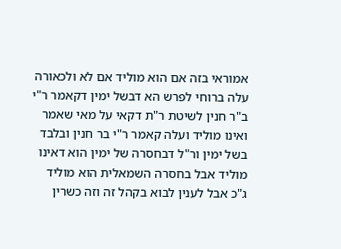אמוראי בזה אם הוא מוליד אם לא ולכאורה עלה ברוחי לפרש הא דבשל ימין דקאמר ר"י ב"ר חנין לשיטת ר"ת דקאי על מאי שאמר ואינו מוליד ועלה קאמר ר"י בר חנין ובלבד בשל ימין ור"ל דבחסרה של ימין הוא דאינו מוליד אבל בחסרה השמאלית הוא מוליד ג"כ אבל לענין לבוא בקהל זה וזה כשרין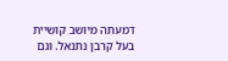דמעתה מיושב קושיית בעל קרבן נתנאל. וגם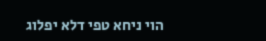הוי ניחא טפי דלא יפלוג